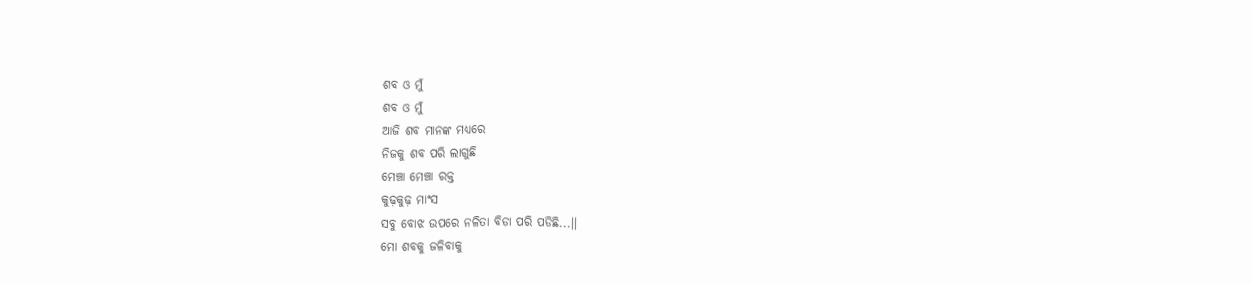ଶବ ଓ ମୁଁ
ଶବ ଓ ମୁଁ
ଆଜି ଶବ ମାନଙ୍କ ମଧ୍ୟରେ
ନିଜକୁ ଶବ ପରି ଲାଗୁଛି
ମେଞ୍ଚା ମେଞ୍ଚା ରକ୍ତ
କୁଢ଼କୁଢ଼ ମାଂସ
ସବୁ ବୋଝ ଉପରେ ନଳିତା ବିଡା ପରି ପଡିଛି...।।
ମୋ ଶବକୁ ଜଳିବାକୁ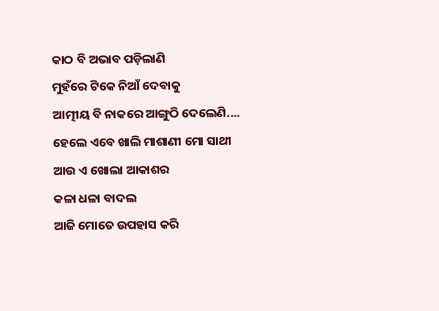କାଠ ବି ଅଭାବ ପଡ଼ିଲାଣି
ମୁହଁରେ ଟିକେ ନିଆଁ ଦେବାକୁ
ଆତ୍ମୀୟ ବି ନାକରେ ଆଙ୍ଗୁଠି ଦେଲେଣି....
ହେଲେ ଏବେ ଖାଲି ମାଶାଣୀ ମୋ ସାଥୀ
ଆଉ ଏ ଖୋଲା ଆକାଶର
କଳା ଧଳା ବାଦଲ
ଆଜି ମୋତେ ଉପହାସ କରି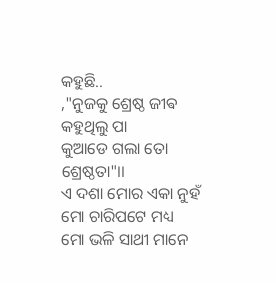କହୁଛି..
,"ନୁଜକୁ ଶ୍ରେଷ୍ଠ ଜୀଵ କହୁଥିଲୁ ପା
କୁଆଡେ ଗଲା ତୋ ଶ୍ରେଷ୍ଠତା"।।
ଏ ଦଶା ମୋର ଏକା ନୁହଁ
ମୋ ଚାରିପଟେ ମଧ୍ୟ
ମୋ ଭଳି ସାଥୀ ମାନେ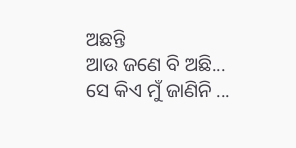ଅଛନ୍ତି
ଆଉ ଜଣେ ବି ଅଛି...
ସେ କିଏ ମୁଁ ଜାଣିନି ...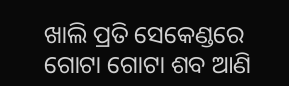ଖାଲି ପ୍ରତି ସେକେଣ୍ଡରେ
ଗୋଟା ଗୋଟା ଶବ ଆଣି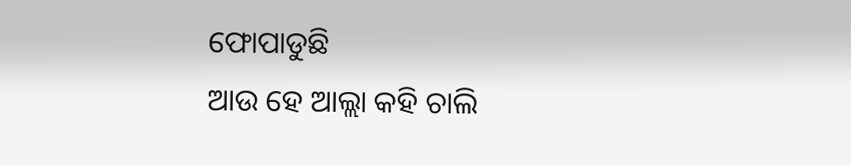ଫୋପାଡୁଛି
ଆଉ ହେ ଆଲ୍ଲା କହି ଚାଲି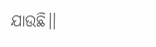ଯାଉଛି।।